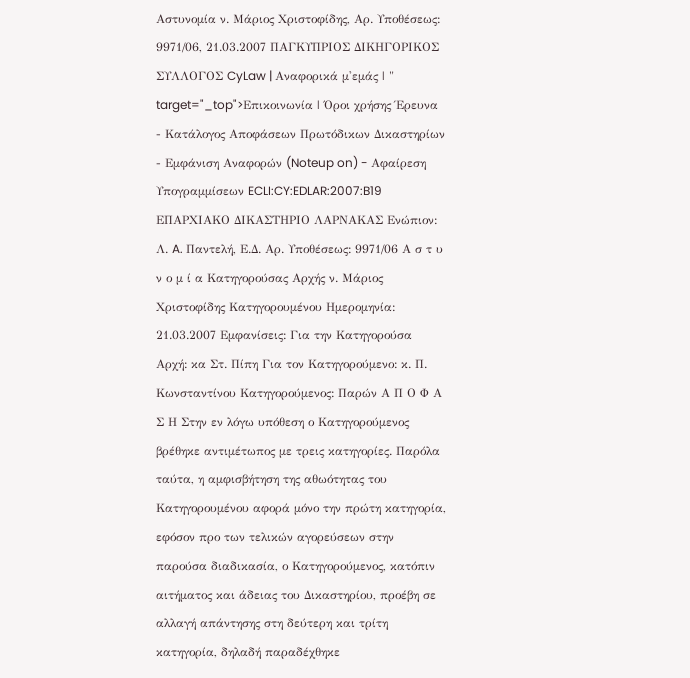Αστυνομία ν. Μάριος Χριστοφίδης, Αρ. Υποθέσεως: 9971/06, 21.03.2007 ΠΑΓΚΥΠΡΙΟΣ ΔΙΚΗΓΟΡΙΚΟΣ ΣΥΛΛΟΓΟΣ CyLaw | Αναφορικά μ'εμάς | " target="_top">Επικοινωνία | Όροι χρήσης Έρευνα - Κατάλογος Αποφάσεων Πρωτόδικων Δικαστηρίων - Εμφάνιση Αναφορών (Noteup on) - Αφαίρεση Υπογραμμίσεων ECLI:CY:EDLAR:2007:B19 ΕΠΑΡΧΙΑΚΟ ΔΙΚΑΣΤΗΡΙΟ ΛΑΡΝΑΚΑΣ Ενώπιον: Λ. A. Παντελή, Ε.Δ. Αρ. Υποθέσεως: 9971/06 Α σ τ υ ν ο μ ί α Κατηγορούσας Αρχής ν. Μάριος Χριστοφίδης Κατηγορουμένου Ημερομηνία: 21.03.2007 Εμφανίσεις: Για την Κατηγορούσα Αρχή: κα Στ. Πίπη Για τον Κατηγορούμενο: κ. Π. Κωνσταντίνου Κατηγορούμενος: Παρών Α Π Ο Φ Α Σ Η Στην εν λόγω υπόθεση ο Κατηγορούμενος βρέθηκε αντιμέτωπος με τρεις κατηγορίες. Παρόλα ταύτα, η αμφισβήτηση της αθωότητας του Κατηγορουμένου αφορά μόνο την πρώτη κατηγορία, εφόσον προ των τελικών αγορεύσεων στην παρούσα διαδικασία, ο Κατηγορούμενος, κατόπιν αιτήματος και άδειας του Δικαστηρίου, προέβη σε αλλαγή απάντησης στη δεύτερη και τρίτη κατηγορία, δηλαδή παραδέχθηκε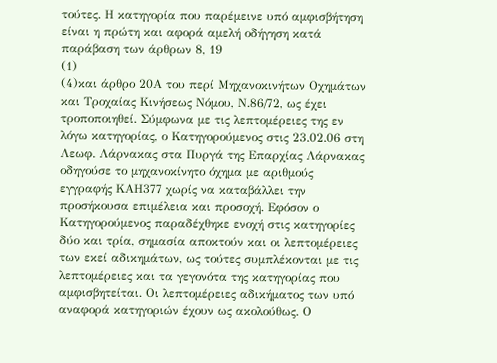τούτες. Η κατηγορία που παρέμεινε υπό αμφισβήτηση είναι η πρώτη και αφορά αμελή οδήγηση κατά παράβαση των άρθρων 8, 19
(1)
(4)και άρθρο 20Α του περί Μηχανοκινήτων Οχημάτων και Τροχαίας Κινήσεως Νόμου, Ν.86/72, ως έχει τροποποιηθεί. Σύμφωνα με τις λεπτομέρειες της εν λόγω κατηγορίας, ο Κατηγορούμενος στις 23.02.06 στη Λεωφ. Λάρνακας στα Πυργά της Επαρχίας Λάρνακας οδηγούσε το μηχανοκίνητο όχημα με αριθμούς εγγραφής KΑΗ377 χωρίς να καταβάλλει την προσήκουσα επιμέλεια και προσοχή. Εφόσον ο Κατηγορούμενος παραδέχθηκε ενοχή στις κατηγορίες δύο και τρία, σημασία αποκτούν και οι λεπτομέρειες των εκεί αδικημάτων, ως τούτες συμπλέκονται με τις λεπτομέρειες και τα γεγονότα της κατηγορίας που αμφισβητείται. Οι λεπτομέρειες αδικήματος των υπό αναφορά κατηγοριών έχουν ως ακολούθως. Ο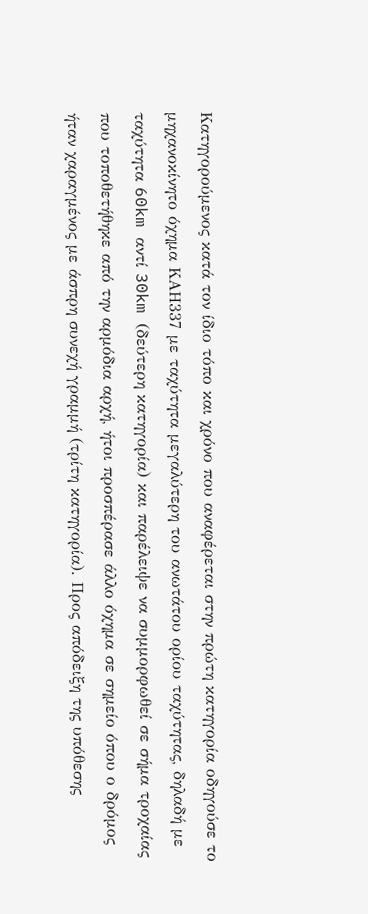Κατηγορούμενος κατά τον ίδιο τόπο και χρόνο που αναφέρεται στην πρώτη κατηγορία οδηγούσε το μηχανοκίνητο όχημα ΚΑΗ337 με ταχύτητα μεγαλύτερη του ανωτάτου ορίου ταχύτητας, δηλαδή με ταχύτητα 60km αντί 30km (δεύτερη κατηγορία) και παρέλειψε να συμμορφωθεί σε σήμα τροχαίας που τοποθετήθηκε από την αρμόδια αρχή, ήτοι προσπέρασε άλλο όχημα σε σημείο όπου ο δρόμος ήταν χαραγμένος με άσπρη συνεχή γραμμή (τρίτη κατηγορία). Προς απόδειξη της υπόθεσης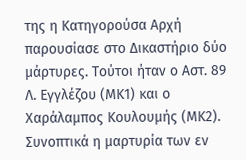της η Κατηγορούσα Αρχή παρουσίασε στο Δικαστήριο δύο μάρτυρες. Τούτοι ήταν ο Αστ. 89 Λ. Εγγλέζου (ΜΚ1) και ο Χαράλαμπος Κουλουμής (ΜΚ2). Συνοπτικά η μαρτυρία των εν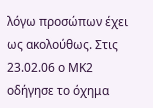λόγω προσώπων έχει ως ακολούθως. Στις 23.02.06 ο ΜΚ2 οδήγησε το όχημα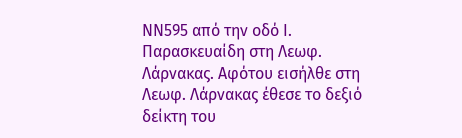ΝΝ595 από την οδό Ι. Παρασκευαίδη στη Λεωφ. Λάρνακας. Αφότου εισήλθε στη Λεωφ. Λάρνακας έθεσε το δεξιό δείκτη του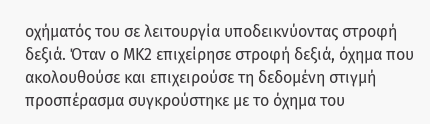οχήματός του σε λειτουργία υποδεικνύοντας στροφή δεξιά. Όταν ο ΜΚ2 επιχείρησε στροφή δεξιά, όχημα που ακολουθούσε και επιχειρούσε τη δεδομένη στιγμή προσπέρασμα συγκρούστηκε με το όχημα του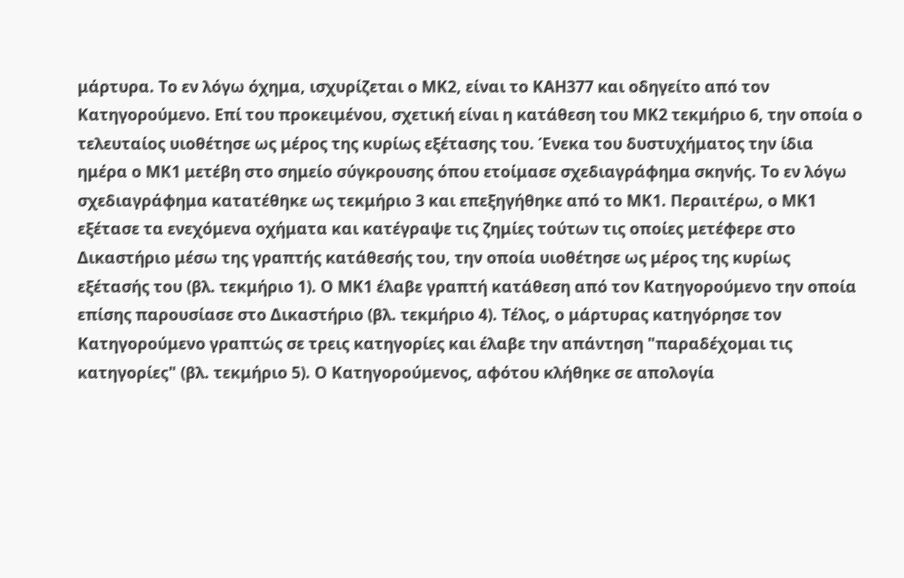μάρτυρα. Το εν λόγω όχημα, ισχυρίζεται ο ΜΚ2, είναι το ΚΑΗ377 και οδηγείτο από τον Κατηγορούμενο. Επί του προκειμένου, σχετική είναι η κατάθεση του ΜΚ2 τεκμήριο 6, την οποία ο τελευταίος υιοθέτησε ως μέρος της κυρίως εξέτασης του. Ένεκα του δυστυχήματος την ίδια ημέρα ο ΜΚ1 μετέβη στο σημείο σύγκρουσης όπου ετοίμασε σχεδιαγράφημα σκηνής. Το εν λόγω σχεδιαγράφημα κατατέθηκε ως τεκμήριο 3 και επεξηγήθηκε από το ΜΚ1. Περαιτέρω, ο ΜΚ1 εξέτασε τα ενεχόμενα οχήματα και κατέγραψε τις ζημίες τούτων τις οποίες μετέφερε στο Δικαστήριο μέσω της γραπτής κατάθεσής του, την οποία υιοθέτησε ως μέρος της κυρίως εξέτασής του (βλ. τεκμήριο 1). Ο ΜΚ1 έλαβε γραπτή κατάθεση από τον Κατηγορούμενο την οποία επίσης παρουσίασε στο Δικαστήριο (βλ. τεκμήριο 4). Τέλος, ο μάρτυρας κατηγόρησε τον Κατηγορούμενο γραπτώς σε τρεις κατηγορίες και έλαβε την απάντηση "παραδέχομαι τις κατηγορίες" (βλ. τεκμήριο 5). Ο Κατηγορούμενος, αφότου κλήθηκε σε απολογία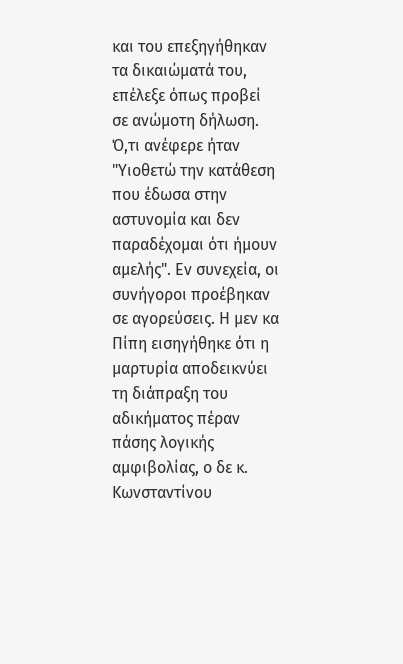και του επεξηγήθηκαν τα δικαιώματά του, επέλεξε όπως προβεί σε ανώμοτη δήλωση. Ό,τι ανέφερε ήταν "Υιοθετώ την κατάθεση που έδωσα στην αστυνομία και δεν παραδέχομαι ότι ήμουν αμελής". Εν συνεχεία, οι συνήγοροι προέβηκαν σε αγορεύσεις. Η μεν κα Πίπη εισηγήθηκε ότι η μαρτυρία αποδεικνύει τη διάπραξη του αδικήματος πέραν πάσης λογικής αμφιβολίας, ο δε κ. Κωνσταντίνου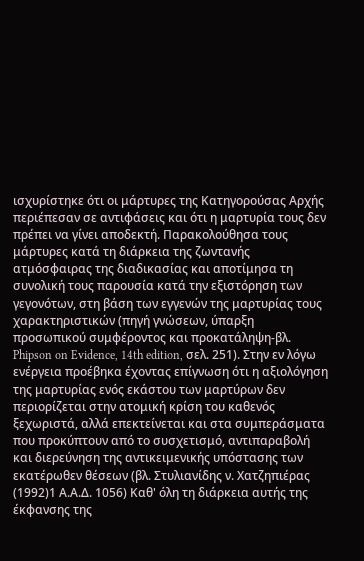ισχυρίστηκε ότι οι μάρτυρες της Κατηγορούσας Αρχής περιέπεσαν σε αντιφάσεις και ότι η μαρτυρία τους δεν πρέπει να γίνει αποδεκτή. Παρακολούθησα τους μάρτυρες κατά τη διάρκεια της ζωντανής ατμόσφαιρας της διαδικασίας και αποτίμησα τη συνολική τους παρουσία κατά την εξιστόρηση των γεγονότων, στη βάση των εγγενών της μαρτυρίας τους χαρακτηριστικών (πηγή γνώσεων, ύπαρξη προσωπικού συμφέροντος και προκατάληψη-βλ. Phipson on Evidence, 14th edition, σελ. 251). Στην εν λόγω ενέργεια προέβηκα έχοντας επίγνωση ότι η αξιολόγηση της μαρτυρίας ενός εκάστου των μαρτύρων δεν περιορίζεται στην ατομική κρίση του καθενός ξεχωριστά, αλλά επεκτείνεται και στα συμπεράσματα που προκύπτουν από το συσχετισμό, αντιπαραβολή και διερεύνηση της αντικειμενικής υπόστασης των εκατέρωθεν θέσεων (βλ. Στυλιανίδης ν. Χατζηπιέρας
(1992)1 Α.Α.Δ. 1056) Καθ' όλη τη διάρκεια αυτής της έκφανσης της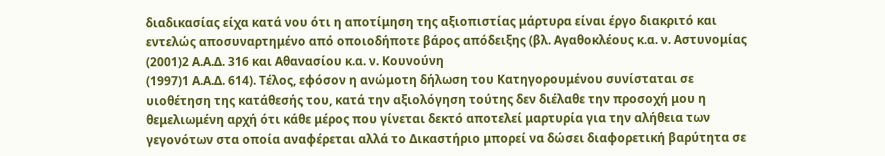διαδικασίας είχα κατά νου ότι η αποτίμηση της αξιοπιστίας μάρτυρα είναι έργο διακριτό και εντελώς αποσυναρτημένο από οποιοδήποτε βάρος απόδειξης (βλ. Αγαθοκλέους κ.α. ν. Αστυνομίας
(2001)2 Α.Α.Δ. 316 και Αθανασίου κ.α. ν. Κουνούνη
(1997)1 Α.Α.Δ. 614). Τέλος, εφόσον η ανώμοτη δήλωση του Κατηγορουμένου συνίσταται σε υιοθέτηση της κατάθεσής του, κατά την αξιολόγηση τούτης δεν διέλαθε την προσοχή μου η θεμελιωμένη αρχή ότι κάθε μέρος που γίνεται δεκτό αποτελεί μαρτυρία για την αλήθεια των γεγονότων στα οποία αναφέρεται αλλά το Δικαστήριο μπορεί να δώσει διαφορετική βαρύτητα σε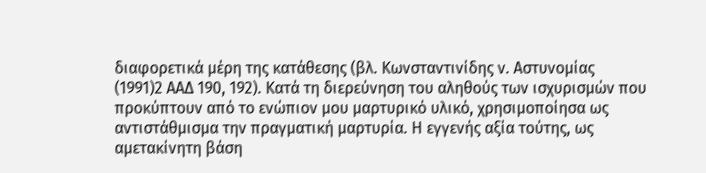διαφορετικά μέρη της κατάθεσης (βλ. Κωνσταντινίδης ν. Αστυνομίας
(1991)2 ΑΑΔ 190, 192). Κατά τη διερεύνηση του αληθούς των ισχυρισμών που προκύπτουν από το ενώπιον μου μαρτυρικό υλικό, χρησιμοποίησα ως αντιστάθμισμα την πραγματική μαρτυρία. Η εγγενής αξία τούτης, ως αμετακίνητη βάση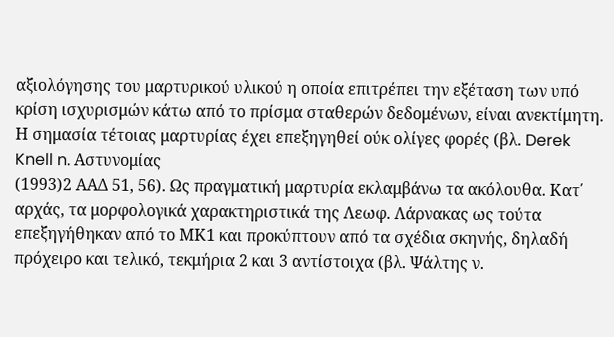αξιολόγησης του μαρτυρικού υλικού η οποία επιτρέπει την εξέταση των υπό κρίση ισχυρισμών κάτω από το πρίσμα σταθερών δεδομένων, είναι ανεκτίμητη. Η σημασία τέτοιας μαρτυρίας έχει επεξηγηθεί ούκ ολίγες φορές (βλ. Derek Knell n. Αστυνομίας
(1993)2 ΑΑΔ 51, 56). Ως πραγματική μαρτυρία εκλαμβάνω τα ακόλουθα. Κατ΄ αρχάς, τα μορφολογικά χαρακτηριστικά της Λεωφ. Λάρνακας ως τούτα επεξηγήθηκαν από το ΜΚ1 και προκύπτουν από τα σχέδια σκηνής, δηλαδή πρόχειρο και τελικό, τεκμήρια 2 και 3 αντίστοιχα (βλ. Ψάλτης ν.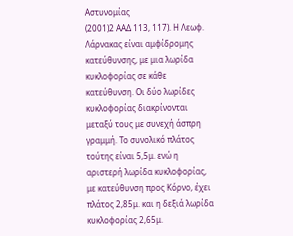Αστυνομίας
(2001)2 ΑΑΔ 113, 117). Η Λεωφ. Λάρνακας είναι αμφίδρομης κατεύθυνσης, με μια λωρίδα κυκλοφορίας σε κάθε κατεύθυνση. Οι δύο λωρίδες κυκλοφορίας διακρίνονται μεταξύ τους με συνεχή άσπρη γραμμή. Το συνολικό πλάτος τούτης είναι 5,5μ. ενώ η αριστερή λωρίδα κυκλοφορίας, με κατεύθυνση προς Κόρνο, έχει πλάτος 2,85μ. και η δεξιά λωρίδα κυκλοφορίας 2,65μ.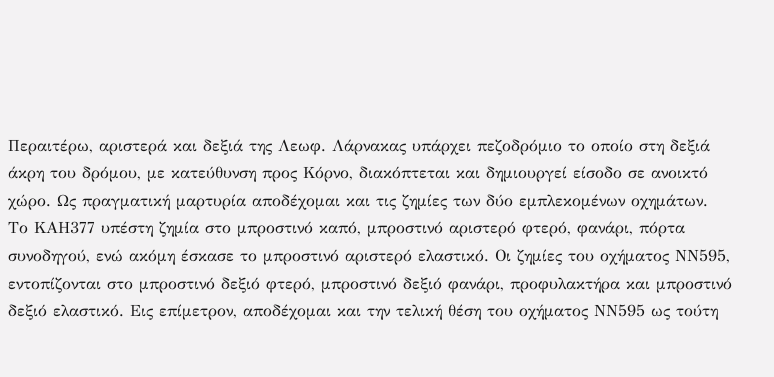Περαιτέρω, αριστερά και δεξιά της Λεωφ. Λάρνακας υπάρχει πεζοδρόμιο το οποίο στη δεξιά άκρη του δρόμου, με κατεύθυνση προς Κόρνο, διακόπτεται και δημιουργεί είσοδο σε ανοικτό χώρο. Ως πραγματική μαρτυρία αποδέχομαι και τις ζημίες των δύο εμπλεκομένων οχημάτων. Το ΚΑΗ377 υπέστη ζημία στο μπροστινό καπό, μπροστινό αριστερό φτερό, φανάρι, πόρτα συνοδηγού, ενώ ακόμη έσκασε το μπροστινό αριστερό ελαστικό. Οι ζημίες του οχήματος ΝΝ595, εντοπίζονται στο μπροστινό δεξιό φτερό, μπροστινό δεξιό φανάρι, προφυλακτήρα και μπροστινό δεξιό ελαστικό. Εις επίμετρον, αποδέχομαι και την τελική θέση του οχήματος ΝΝ595 ως τούτη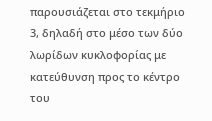παρουσιάζεται στο τεκμήριο 3, δηλαδή στο μέσο των δύο λωρίδων κυκλοφορίας με κατεύθυνση προς το κέντρο του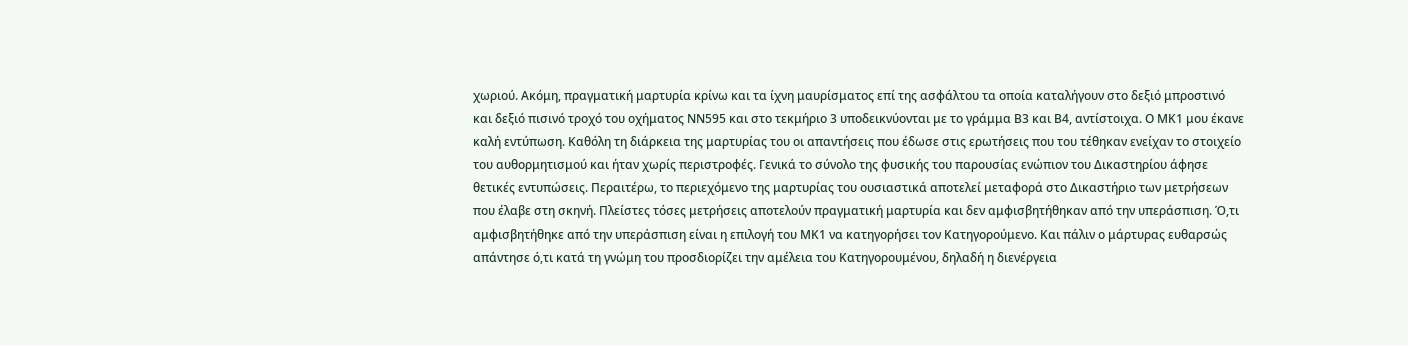χωριού. Ακόμη, πραγματική μαρτυρία κρίνω και τα ίχνη μαυρίσματος επί της ασφάλτου τα οποία καταλήγουν στο δεξιό μπροστινό και δεξιό πισινό τροχό του οχήματος ΝΝ595 και στο τεκμήριο 3 υποδεικνύονται με το γράμμα Β3 και Β4, αντίστοιχα. Ο ΜΚ1 μου έκανε καλή εντύπωση. Καθόλη τη διάρκεια της μαρτυρίας του οι απαντήσεις που έδωσε στις ερωτήσεις που του τέθηκαν ενείχαν το στοιχείο του αυθορμητισμού και ήταν χωρίς περιστροφές. Γενικά το σύνολο της φυσικής του παρουσίας ενώπιον του Δικαστηρίου άφησε θετικές εντυπώσεις. Περαιτέρω, το περιεχόμενο της μαρτυρίας του ουσιαστικά αποτελεί μεταφορά στο Δικαστήριο των μετρήσεων που έλαβε στη σκηνή. Πλείστες τόσες μετρήσεις αποτελούν πραγματική μαρτυρία και δεν αμφισβητήθηκαν από την υπεράσπιση. Ό,τι αμφισβητήθηκε από την υπεράσπιση είναι η επιλογή του ΜΚ1 να κατηγορήσει τον Κατηγορούμενο. Και πάλιν ο μάρτυρας ευθαρσώς απάντησε ό,τι κατά τη γνώμη του προσδιορίζει την αμέλεια του Κατηγορουμένου, δηλαδή η διενέργεια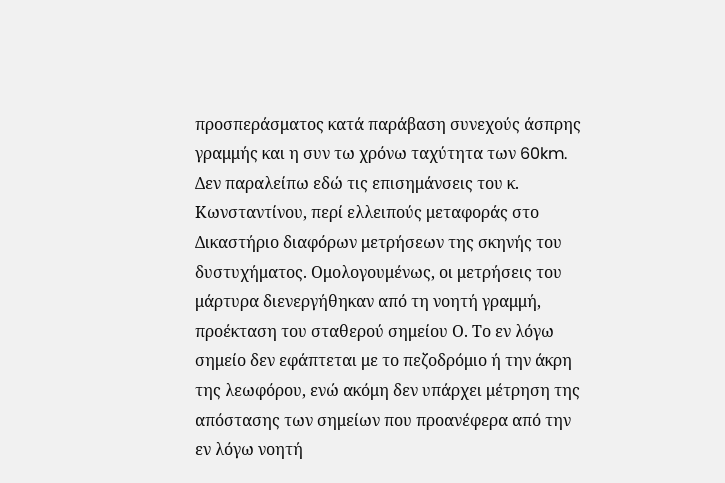προσπεράσματος κατά παράβαση συνεχούς άσπρης γραμμής και η συν τω χρόνω ταχύτητα των 60km. Δεν παραλείπω εδώ τις επισημάνσεις του κ. Κωνσταντίνου, περί ελλειπούς μεταφοράς στο Δικαστήριο διαφόρων μετρήσεων της σκηνής του δυστυχήματος. Ομολογουμένως, οι μετρήσεις του μάρτυρα διενεργήθηκαν από τη νοητή γραμμή, προέκταση του σταθερού σημείου Ο. Το εν λόγω σημείο δεν εφάπτεται με το πεζοδρόμιο ή την άκρη της λεωφόρου, ενώ ακόμη δεν υπάρχει μέτρηση της απόστασης των σημείων που προανέφερα από την εν λόγω νοητή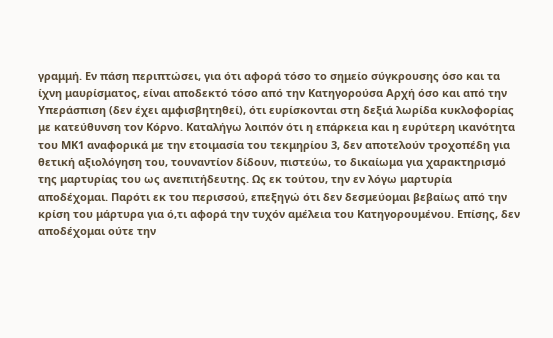γραμμή. Εν πάση περιπτώσει, για ότι αφορά τόσο το σημείο σύγκρουσης όσο και τα ίχνη μαυρίσματος, είναι αποδεκτό τόσο από την Κατηγορούσα Αρχή όσο και από την Υπεράσπιση (δεν έχει αμφισβητηθεί), ότι ευρίσκονται στη δεξιά λωρίδα κυκλοφορίας με κατεύθυνση τον Κόρνο. Καταλήγω λοιπόν ότι η επάρκεια και η ευρύτερη ικανότητα του ΜΚ1 αναφορικά με την ετοιμασία του τεκμηρίου 3, δεν αποτελούν τροχοπέδη για θετική αξιολόγηση του, τουναντίον δίδουν, πιστεύω, το δικαίωμα για χαρακτηρισμό της μαρτυρίας του ως ανεπιτήδευτης. Ως εκ τούτου, την εν λόγω μαρτυρία αποδέχομαι. Παρότι εκ του περισσού, επεξηγώ ότι δεν δεσμεύομαι βεβαίως από την κρίση του μάρτυρα για ό,τι αφορά την τυχόν αμέλεια του Κατηγορουμένου. Επίσης, δεν αποδέχομαι ούτε την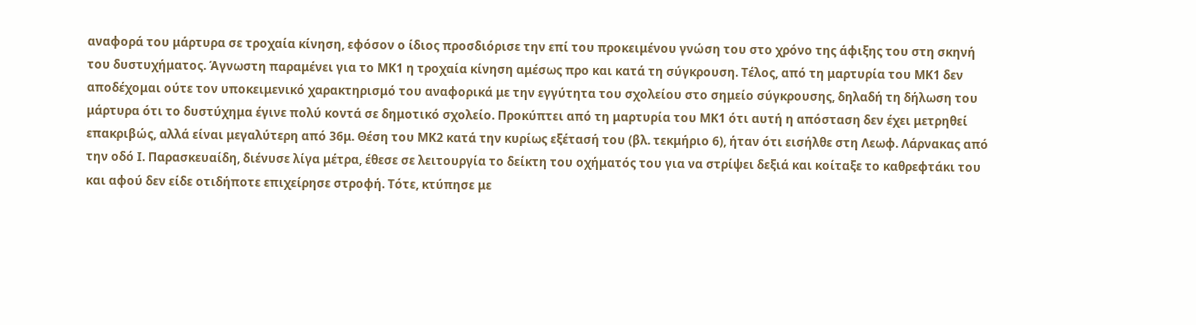αναφορά του μάρτυρα σε τροχαία κίνηση, εφόσον ο ίδιος προσδιόρισε την επί του προκειμένου γνώση του στο χρόνο της άφιξης του στη σκηνή του δυστυχήματος. Άγνωστη παραμένει για το ΜΚ1 η τροχαία κίνηση αμέσως προ και κατά τη σύγκρουση. Τέλος, από τη μαρτυρία του ΜΚ1 δεν αποδέχομαι ούτε τον υποκειμενικό χαρακτηρισμό του αναφορικά με την εγγύτητα του σχολείου στο σημείο σύγκρουσης, δηλαδή τη δήλωση του μάρτυρα ότι το δυστύχημα έγινε πολύ κοντά σε δημοτικό σχολείο. Προκύπτει από τη μαρτυρία του ΜΚ1 ότι αυτή η απόσταση δεν έχει μετρηθεί επακριβώς, αλλά είναι μεγαλύτερη από 36μ. Θέση του ΜΚ2 κατά την κυρίως εξέτασή του (βλ. τεκμήριο 6), ήταν ότι εισήλθε στη Λεωφ. Λάρνακας από την οδό Ι. Παρασκευαίδη, διένυσε λίγα μέτρα, έθεσε σε λειτουργία το δείκτη του οχήματός του για να στρίψει δεξιά και κοίταξε το καθρεφτάκι του και αφού δεν είδε οτιδήποτε επιχείρησε στροφή. Τότε, κτύπησε με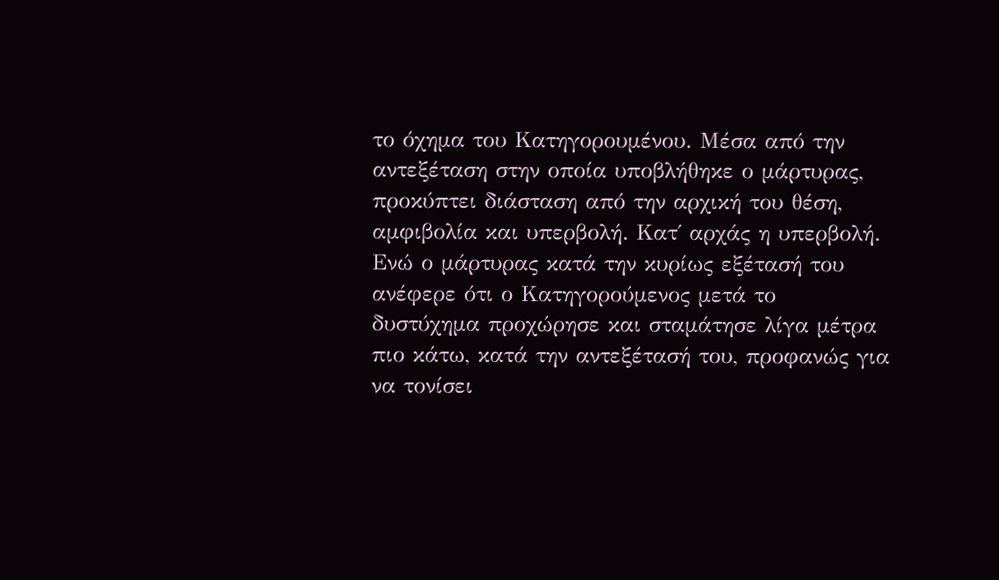το όχημα του Κατηγορουμένου. Μέσα από την αντεξέταση στην οποία υποβλήθηκε ο μάρτυρας, προκύπτει διάσταση από την αρχική του θέση, αμφιβολία και υπερβολή. Κατ΄ αρχάς η υπερβολή. Ενώ ο μάρτυρας κατά την κυρίως εξέτασή του ανέφερε ότι ο Κατηγορούμενος μετά το δυστύχημα προχώρησε και σταμάτησε λίγα μέτρα πιο κάτω, κατά την αντεξέτασή του, προφανώς για να τονίσει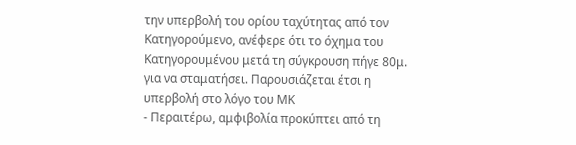την υπερβολή του ορίου ταχύτητας από τον Κατηγορούμενο, ανέφερε ότι το όχημα του Κατηγορουμένου μετά τη σύγκρουση πήγε 80μ. για να σταματήσει. Παρουσιάζεται έτσι η υπερβολή στο λόγο του ΜΚ
- Περαιτέρω, αμφιβολία προκύπτει από τη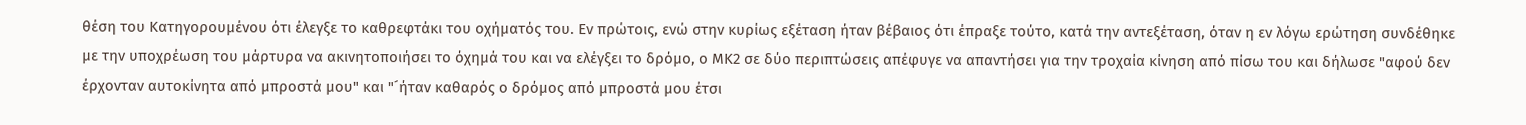θέση του Κατηγορουμένου ότι έλεγξε το καθρεφτάκι του οχήματός του. Εν πρώτοις, ενώ στην κυρίως εξέταση ήταν βέβαιος ότι έπραξε τούτο, κατά την αντεξέταση, όταν η εν λόγω ερώτηση συνδέθηκε με την υποχρέωση του μάρτυρα να ακινητοποιήσει το όχημά του και να ελέγξει το δρόμο, ο ΜΚ2 σε δύο περιπτώσεις απέφυγε να απαντήσει για την τροχαία κίνηση από πίσω του και δήλωσε "αφού δεν έρχονταν αυτοκίνητα από μπροστά μου" και "´ήταν καθαρός ο δρόμος από μπροστά μου έτσι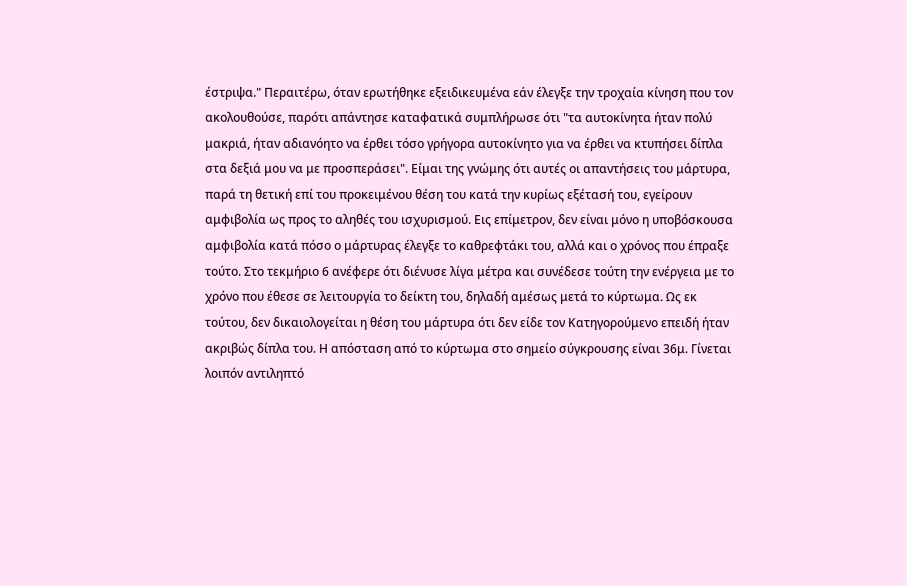έστριψα." Περαιτέρω, όταν ερωτήθηκε εξειδικευμένα εάν έλεγξε την τροχαία κίνηση που τον ακολουθούσε, παρότι απάντησε καταφατικά συμπλήρωσε ότι "τα αυτοκίνητα ήταν πολύ μακριά, ήταν αδιανόητο να έρθει τόσο γρήγορα αυτοκίνητο για να έρθει να κτυπήσει δίπλα στα δεξιά μου να με προσπεράσει". Είμαι της γνώμης ότι αυτές οι απαντήσεις του μάρτυρα, παρά τη θετική επί του προκειμένου θέση του κατά την κυρίως εξέτασή του, εγείρουν αμφιβολία ως προς το αληθές του ισχυρισμού. Εις επίμετρον, δεν είναι μόνο η υποβόσκουσα αμφιβολία κατά πόσο ο μάρτυρας έλεγξε το καθρεφτάκι του, αλλά και ο χρόνος που έπραξε τούτο. Στο τεκμήριο 6 ανέφερε ότι διένυσε λίγα μέτρα και συνέδεσε τούτη την ενέργεια με το χρόνο που έθεσε σε λειτουργία το δείκτη του, δηλαδή αμέσως μετά το κύρτωμα. Ως εκ τούτου, δεν δικαιολογείται η θέση του μάρτυρα ότι δεν είδε τον Κατηγορούμενο επειδή ήταν ακριβώς δίπλα του. Η απόσταση από το κύρτωμα στο σημείο σύγκρουσης είναι 36μ. Γίνεται λοιπόν αντιληπτό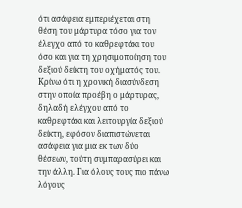ότι ασάφεια εμπεριέχεται στη θέση του μάρτυρα τόσο για τον έλεγχο από το καθρεφτάκι του όσο και για τη χρησιμοποίηση του δεξιού δείκτη του οχήματός του. Κρίνω ότι η χρονική διασύνδεση στην οποία προέβη ο μάρτυρας, δηλαδή ελέγχου από το καθρεφτάκι και λειτουργία δεξιού δείκτη, εφόσον διαπιστώνεται ασάφεια για μια εκ των δύο θέσεων, τούτη συμπαρασύρει και την άλλη. Για όλους τους πιο πάνω λόγους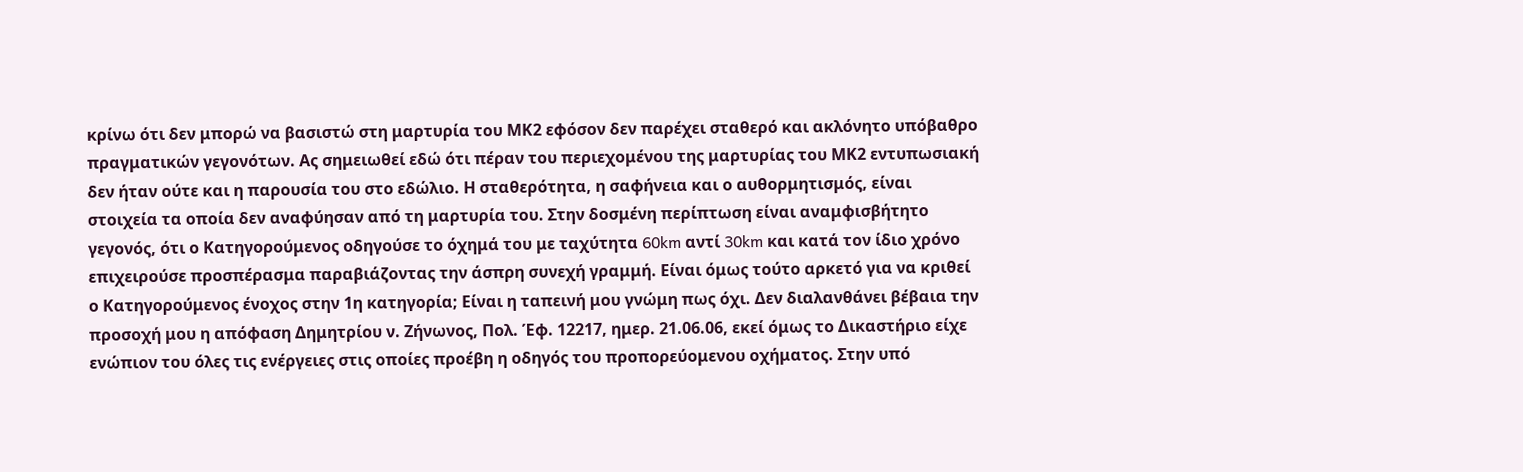κρίνω ότι δεν μπορώ να βασιστώ στη μαρτυρία του ΜΚ2 εφόσον δεν παρέχει σταθερό και ακλόνητο υπόβαθρο πραγματικών γεγονότων. Ας σημειωθεί εδώ ότι πέραν του περιεχομένου της μαρτυρίας του ΜΚ2 εντυπωσιακή δεν ήταν ούτε και η παρουσία του στο εδώλιο. Η σταθερότητα, η σαφήνεια και ο αυθορμητισμός, είναι στοιχεία τα οποία δεν αναφύησαν από τη μαρτυρία του. Στην δοσμένη περίπτωση είναι αναμφισβήτητο γεγονός, ότι ο Κατηγορούμενος οδηγούσε το όχημά του με ταχύτητα 60km αντί 30km και κατά τον ίδιο χρόνο επιχειρούσε προσπέρασμα παραβιάζοντας την άσπρη συνεχή γραμμή. Είναι όμως τούτο αρκετό για να κριθεί ο Κατηγορούμενος ένοχος στην 1η κατηγορία; Είναι η ταπεινή μου γνώμη πως όχι. Δεν διαλανθάνει βέβαια την προσοχή μου η απόφαση Δημητρίου ν. Ζήνωνος, Πολ. Έφ. 12217, ημερ. 21.06.06, εκεί όμως το Δικαστήριο είχε ενώπιον του όλες τις ενέργειες στις οποίες προέβη η οδηγός του προπορεύομενου οχήματος. Στην υπό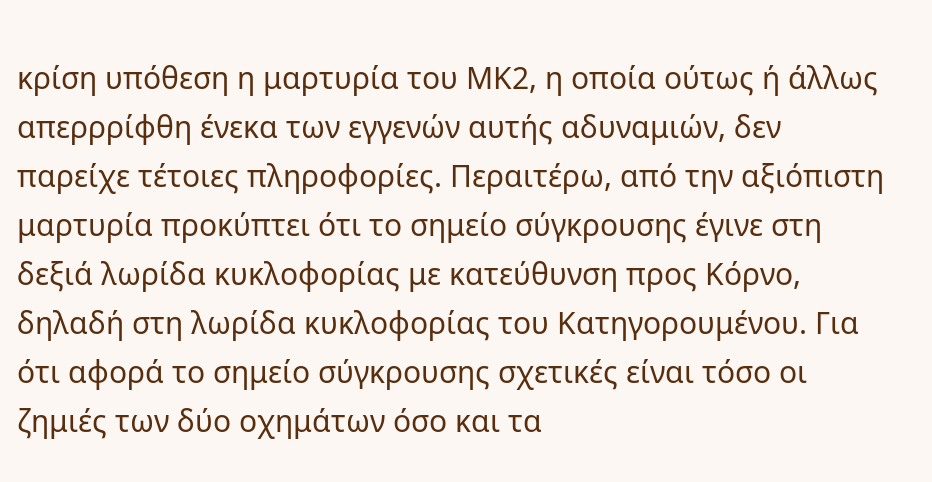κρίση υπόθεση η μαρτυρία του ΜΚ2, η οποία ούτως ή άλλως απερρρίφθη ένεκα των εγγενών αυτής αδυναμιών, δεν παρείχε τέτοιες πληροφορίες. Περαιτέρω, από την αξιόπιστη μαρτυρία προκύπτει ότι το σημείο σύγκρουσης έγινε στη δεξιά λωρίδα κυκλοφορίας με κατεύθυνση προς Κόρνο, δηλαδή στη λωρίδα κυκλοφορίας του Κατηγορουμένου. Για ότι αφορά το σημείο σύγκρουσης σχετικές είναι τόσο οι ζημιές των δύο οχημάτων όσο και τα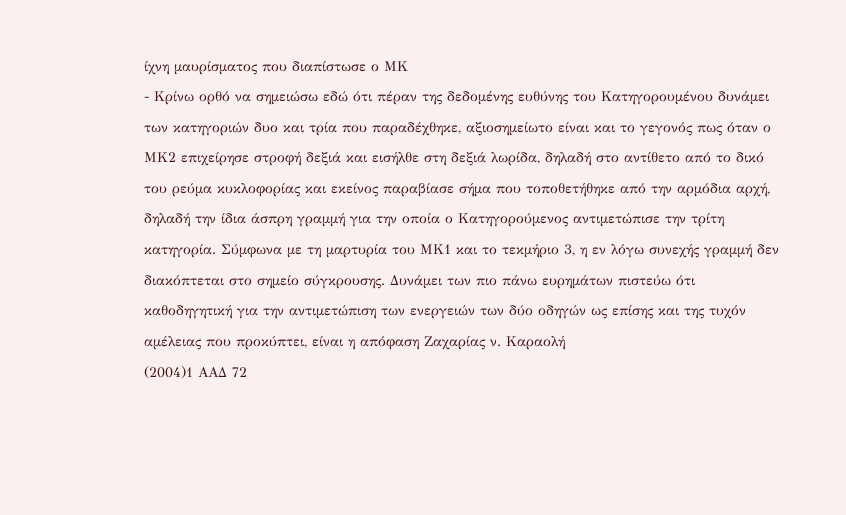ίχνη μαυρίσματος που διαπίστωσε ο ΜΚ
- Κρίνω ορθό να σημειώσω εδώ ότι πέραν της δεδομένης ευθύνης του Κατηγορουμένου δυνάμει των κατηγοριών δυο και τρία που παραδέχθηκε, αξιοσημείωτο είναι και το γεγονός πως όταν ο ΜΚ2 επιχείρησε στροφή δεξιά και εισήλθε στη δεξιά λωρίδα, δηλαδή στο αντίθετο από το δικό του ρεύμα κυκλοφορίας και εκείνος παραβίασε σήμα που τοποθετήθηκε από την αρμόδια αρχή, δηλαδή την ίδια άσπρη γραμμή για την οποία ο Κατηγορούμενος αντιμετώπισε την τρίτη κατηγορία. Σύμφωνα με τη μαρτυρία του ΜΚ1 και το τεκμήριο 3, η εν λόγω συνεχής γραμμή δεν διακόπτεται στο σημείο σύγκρουσης. Δυνάμει των πιο πάνω ευρημάτων πιστεύω ότι καθοδηγητική για την αντιμετώπιση των ενεργειών των δύο οδηγών ως επίσης και της τυχόν αμέλειας που προκύπτει, είναι η απόφαση Ζαχαρίας ν. Καραολή
(2004)1 ΑΑΔ 72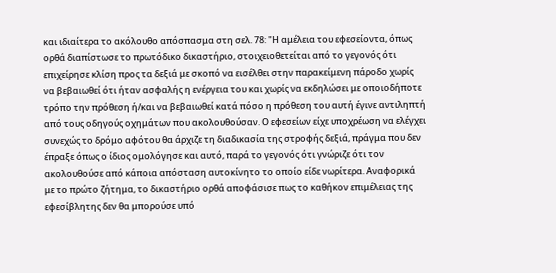και ιδιαίτερα το ακόλουθο απόσπασμα στη σελ. 78: "Η αμέλεια του εφεσείοντα, όπως ορθά διαπίστωσε το πρωτόδικο δικαστήριο, στοιχειοθετείται από το γεγονός ότι επιχείρησε κλίση προς τα δεξιά με σκοπό να εισέλθει στην παρακείμενη πάροδο χωρίς να βεβαιωθεί ότι ήταν ασφαλής η ενέργεια του και χωρίς να εκδηλώσει με οποιοδήποτε τρόπο την πρόθεση ή/και να βεβαιωθεί κατά πόσο η πρόθεση του αυτή έγινε αντιληπτή από τους οδηγούς οχημάτων που ακολουθούσαν. Ο εφεσείων είχε υποχρέωση να ελέγχει συνεχώς το δρόμο αφότου θα άρχιζε τη διαδικασία της στροφής δεξιά, πράγμα που δεν έπραξε όπως ο ίδιος ομολόγησε και αυτό, παρά το γεγονός ότι γνώριζε ότι τον ακολουθούσε από κάποια απόσταση αυτοκίνητο το οποίο είδε νωρίτερα. Αναφορικά με το πρώτο ζήτημα, το δικαστήριο ορθά αποφάσισε πως το καθήκον επιμέλειας της εφεσίβλητης δεν θα μπορούσε υπό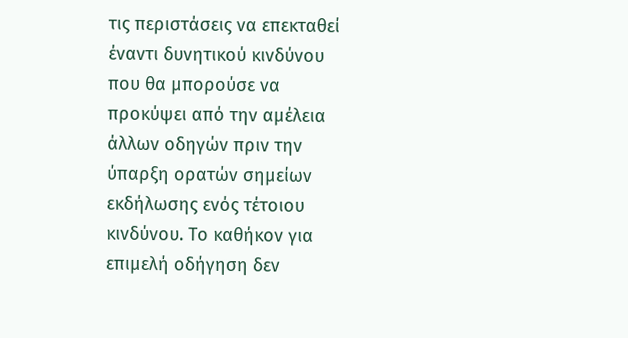τις περιστάσεις να επεκταθεί έναντι δυνητικού κινδύνου που θα μπορούσε να προκύψει από την αμέλεια άλλων οδηγών πριν την ύπαρξη ορατών σημείων εκδήλωσης ενός τέτοιου κινδύνου. Το καθήκον για επιμελή οδήγηση δεν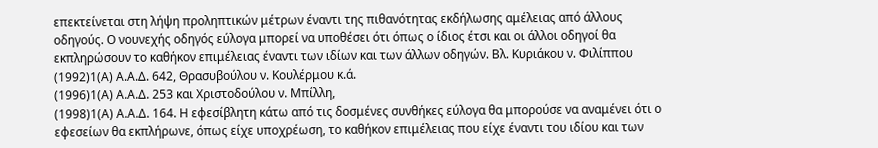επεκτείνεται στη λήψη προληπτικών μέτρων έναντι της πιθανότητας εκδήλωσης αμέλειας από άλλους οδηγούς. Ο νουνεχής οδηγός εύλογα μπορεί να υποθέσει ότι όπως ο ίδιος έτσι και οι άλλοι οδηγοί θα εκπληρώσουν το καθήκον επιμέλειας έναντι των ιδίων και των άλλων οδηγών. Βλ. Κυριάκου ν. Φιλίππου
(1992)1(Α) Α.Α.Δ. 642, Θρασυβούλου ν. Κουλέρμου κ.ά.
(1996)1(Α) Α.Α.Δ. 253 και Χριστοδούλου ν. Μπίλλη,
(1998)1(Α) Α.Α.Δ. 164. Η εφεσίβλητη κάτω από τις δοσμένες συνθήκες εύλογα θα μπορούσε να αναμένει ότι ο εφεσείων θα εκπλήρωνε, όπως είχε υποχρέωση, το καθήκον επιμέλειας που είχε έναντι του ιδίου και των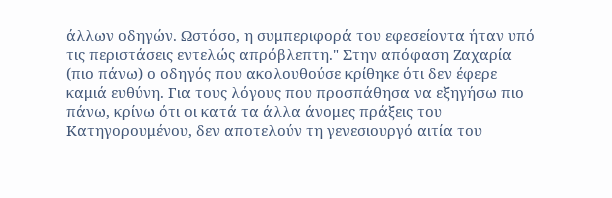άλλων οδηγών. Ωστόσο, η συμπεριφορά του εφεσείοντα ήταν υπό τις περιστάσεις εντελώς απρόβλεπτη." Στην απόφαση Ζαχαρία (πιο πάνω) ο οδηγός που ακολουθούσε κρίθηκε ότι δεν έφερε καμιά ευθύνη. Για τους λόγους που προσπάθησα να εξηγήσω πιο πάνω, κρίνω ότι οι κατά τα άλλα άνομες πράξεις του Κατηγορουμένου, δεν αποτελούν τη γενεσιουργό αιτία του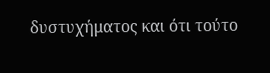δυστυχήματος και ότι τούτο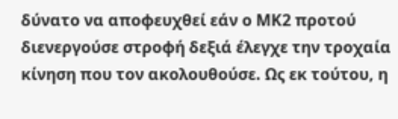δύνατο να αποφευχθεί εάν ο ΜΚ2 προτού διενεργούσε στροφή δεξιά έλεγχε την τροχαία κίνηση που τον ακολουθούσε. Ως εκ τούτου, η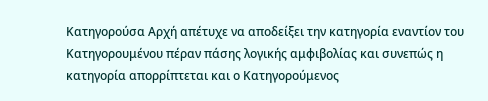Κατηγορούσα Αρχή απέτυχε να αποδείξει την κατηγορία εναντίον του Κατηγορουμένου πέραν πάσης λογικής αμφιβολίας και συνεπώς η κατηγορία απορρίπτεται και ο Κατηγορούμενος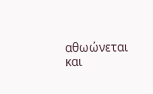αθωώνεται και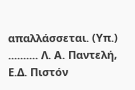απαλλάσσεται. (Υπ.) .......... Λ. Α. Παντελή, Ε.Δ. Πιστόν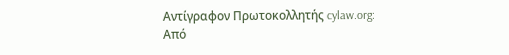Αντίγραφον Πρωτοκολλητής cylaw.org: Από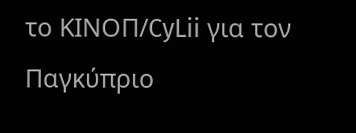το ΚΙΝOΠ/CyLii για τον Παγκύπριο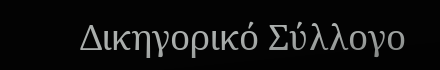Δικηγορικό Σύλλογο